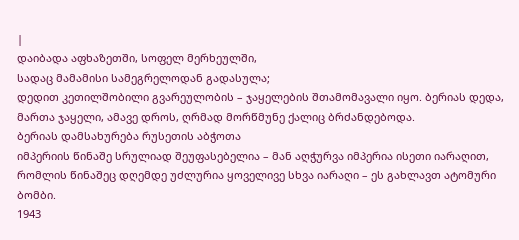|
დაიბადა აფხაზეთში, სოფელ მერხეულში,
სადაც მამამისი სამეგრელოდან გადასულა;
დედით კეთილშობილი გვარეულობის – ჯაყელების შთამომავალი იყო. ბერიას დედა,
მართა ჯაყელი, ამავე დროს, ღრმად მორწმუნე ქალიც ბრძანდებოდა.
ბერიას დამსახურება რუსეთის აბჭოთა
იმპერიის წინაშე სრულიად შეუფასებელია – მან აღჭურვა იმპერია ისეთი იარაღით,
რომლის წინაშეც დღემდე უძლურია ყოველივე სხვა იარაღი – ეს გახლავთ ატომური ბომბი.
1943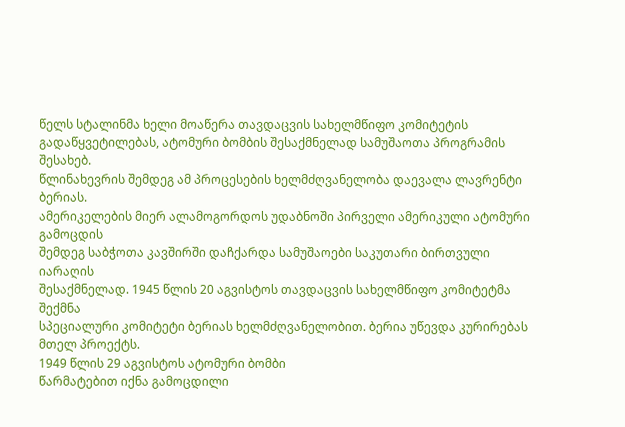წელს სტალინმა ხელი მოაწერა თავდაცვის სახელმწიფო კომიტეტის
გადაწყვეტილებას, ატომური ბომბის შესაქმნელად სამუშაოთა პროგრამის შესახებ.
წლინახევრის შემდეგ ამ პროცესების ხელმძღვანელობა დაევალა ლავრენტი ბერიას.
ამერიკელების მიერ ალამოგორდოს უდაბნოში პირველი ამერიკული ატომური გამოცდის
შემდეგ საბჭოთა კავშირში დაჩქარდა სამუშაოები საკუთარი ბირთვული იარაღის
შესაქმნელად. 1945 წლის 20 აგვისტოს თავდაცვის სახელმწიფო კომიტეტმა შექმნა
სპეციალური კომიტეტი ბერიას ხელმძღვანელობით. ბერია უწევდა კურირებას მთელ პროექტს.
1949 წლის 29 აგვისტოს ატომური ბომბი
წარმატებით იქნა გამოცდილი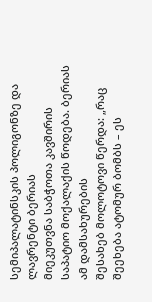სემიპალატინსკის პოლიგონზე და ლავრენტი ბერიას
მიეკუთვნა საბჭოთა კავშირის საპატიო მოქალაქის წოდება. ბერიას ამ დამსახურების
შესახებ მოლოტოვი წერდა: „რაც შეეხება ატომურ ბომბს – ეს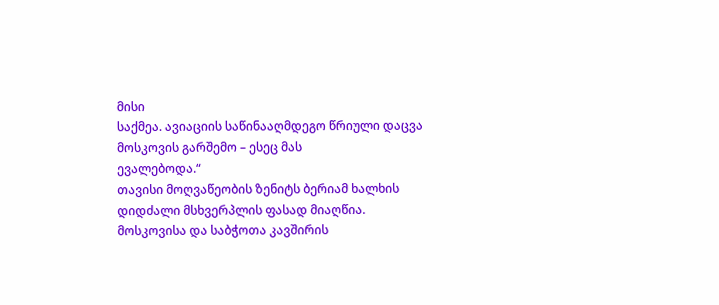მისი
საქმეა. ავიაციის საწინააღმდეგო წრიული დაცვა მოსკოვის გარშემო – ესეც მას
ევალებოდა.“
თავისი მოღვაწეობის ზენიტს ბერიამ ხალხის
დიდძალი მსხვერპლის ფასად მიაღწია. მოსკოვისა და საბჭოთა კავშირის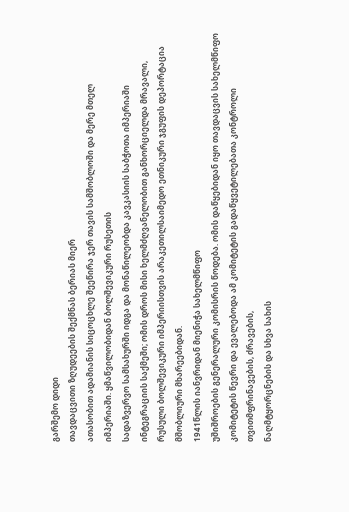გარშემო დიდი
თავდაცვითი ზღუდეების შექმნას ბერიას მიერ
ათასობით ადამიანის სიცოცხლე შეეწირა ჯერ თავის სამშობლოში და მერე მთელ
იმპერიაში. ყმაწვილობიდან ბოლშევიკური რუსეთის
სადაზვერვო სამსახურში იდგა და მონაწილეობდა კავკასიის საბჭოთა იმპერიაში
ინტეგრაციის საქმეში; ომის დროს მისი ხელმძღვანელობით განხორციელდა მრავალი,
რუსული ბოლშევიკური იმპერიისთვის არაკეთილსაიმედო ეთნიკური ჯგუფის დეპორტაცია
მშობლიური მხარეებიდან.
1941წლის იანვრიდან მიენიჭა სახელმწიფო
უშიშროების გენერალური კომისრის წოდება. ომის დაწყებიდან იყო თავდაცვის სახელმწიფო
კომიტეტის წევრი და ევალებოდა ამ კომიტეტის გადაწყვეტილებათა კონტროლი
თვითმფრინავების, ძრავების,
ნაღმტყორცნების და სხვა სახის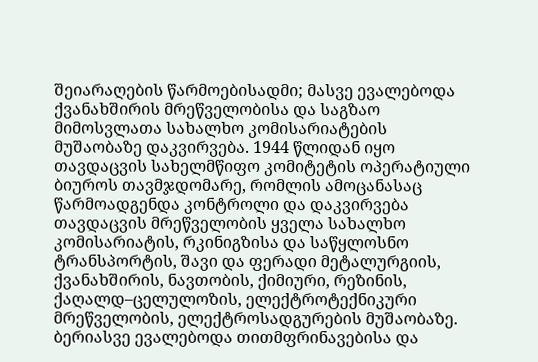შეიარაღების წარმოებისადმი; მასვე ევალებოდა
ქვანახშირის მრეწველობისა და საგზაო
მიმოსვლათა სახალხო კომისარიატების მუშაობაზე დაკვირვება. 1944 წლიდან იყო
თავდაცვის სახელმწიფო კომიტეტის ოპერატიული ბიუროს თავმჯდომარე, რომლის ამოცანასაც
წარმოადგენდა კონტროლი და დაკვირვება თავდაცვის მრეწველობის ყველა სახალხო
კომისარიატის, რკინიგზისა და საწყლოსნო ტრანსპორტის, შავი და ფერადი მეტალურგიის,
ქვანახშირის, ნავთობის, ქიმიური, რეზინის, ქაღალდ–ცელულოზის, ელექტროტექნიკური
მრეწველობის, ელექტროსადგურების მუშაობაზე. ბერიასვე ევალებოდა თითმფრინავებისა და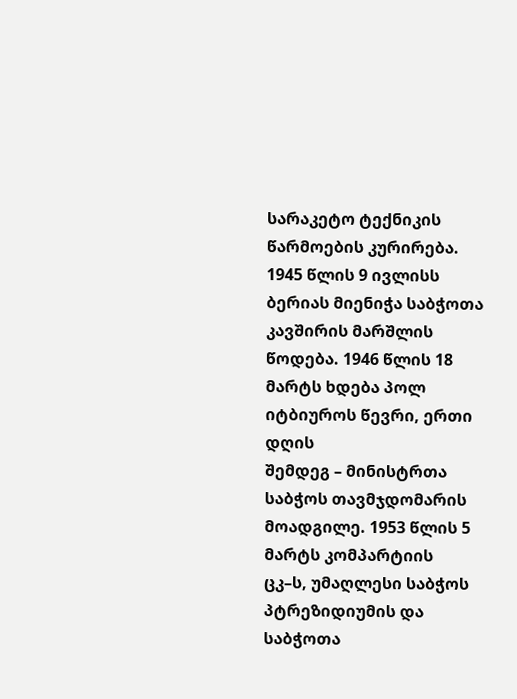სარაკეტო ტექნიკის წარმოების კურირება.
1945 წლის 9 ივლისს ბერიას მიენიჭა საბჭოთა
კავშირის მარშლის წოდება. 1946 წლის 18 მარტს ხდება პოლ იტბიუროს წევრი, ერთი დღის
შემდეგ – მინისტრთა საბჭოს თავმჯდომარის მოადგილე. 1953 წლის 5 მარტს კომპარტიის
ცკ–ს, უმაღლესი საბჭოს პტრეზიდიუმის და საბჭოთა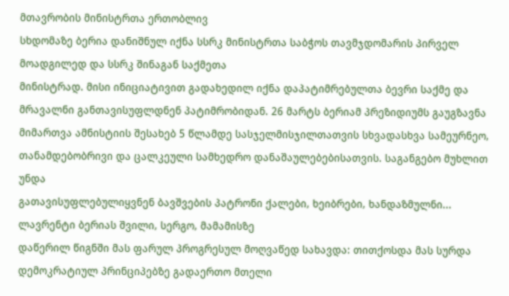მთავრობის მინისტრთა ერთობლივ
სხდომაზე ბერია დანიშნულ იქნა სსრკ მინისტრთა საბჭოს თავმჯდომარის პირველ
მოადგილედ და სსრკ შინაგან საქმეთა
მინისტრად. მისი ინიციატივით გადახედილ იქნა დაპატიმრებულთა ბევრი საქმე და
მრავალნი განთავისუფლდნენ პატიმრობიდან. 26 მარტს ბერიამ პრეზიდიუმს გაუგზავნა
მიმართვა ამნისტიის შესახებ 5 წლამდე სასჯელმისჯილთათვის სხვადასხვა სამეურნეო,
თანამდებობრივი და ცალკეული სამხედრო დანაშაულებებისათვის. საგანგებო მუხლით უნდა
გათავისუფლებულიყვნენ ბავშვების პატრონი ქალები, ხეიბრები, ხანდაზმულნი...
ლავრენტი ბერიას შვილი, სერგო, მამამისზე
დაწერილ წიგნში მას ფარულ პროგრესულ მოღვაწედ სახავდა: თითქოსდა მას სურდა
დემოკრატიულ პრინციპებზე გადაერთო მთელი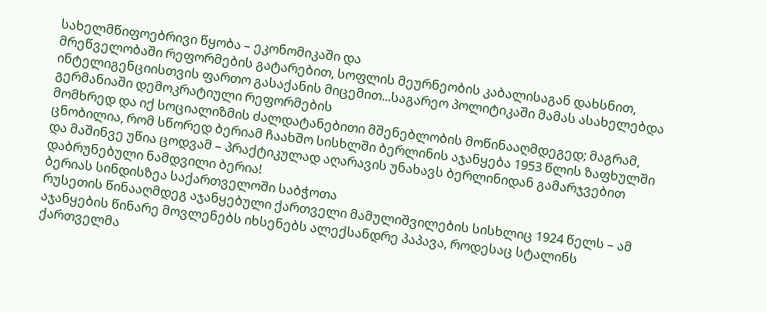სახელმწიფოებრივი წყობა – ეკონომიკაში და
მრეწველობაში რეფორმების გატარებით, სოფლის მეურნეობის კაბალისაგან დახსნით,
ინტელიგენციისთვის ფართო გასაქანის მიცემით...საგარეო პოლიტიკაში მამას ასახელებდა
გერმანიაში დემოკრატიული რეფორმების
მომხრედ და იქ სოციალიზმის ძალდატანებითი მშენებლობის მოწინააღმდეგედ; მაგრამ,
ცნობილია, რომ სწორედ ბერიამ ჩაახშო სისხლში ბერლინის აჯანყება 1953 წლის ზაფხულში
და მაშინვე უწია ცოდვამ – პრაქტიკულად აღარავის უნახავს ბერლინიდან გამარჯვებით
დაბრუნებული ნამდვილი ბერია!
ბერიას სინდისზეა საქართველოში საბჭოთა
რუსეთის წინააღმდეგ აჯანყებული ქართველი მამულიშვილების სისხლიც 1924 წელს – ამ
აჯანყების წინარე მოვლენებს იხსენებს ალექსანდრე პაპავა, როდესაც სტალინს
ქართველმა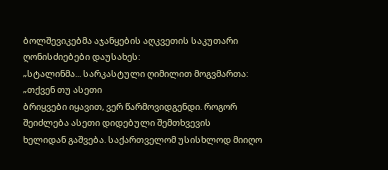ბოლშევიკებმა აჯანყების აღკვეთის საკუთარი ღონისძიებები დაუსახეს:
„სტალინმა... სარკასტული ღიმილით მოგვმართა: „თქვენ თუ ასეთი
ბრიყვები იყავით, ვერ წარმოვიდგენდი. როგორ შეიძლება ასეთი დიდებული შემთხვევის
ხელიდან გაშვება. საქართველომ უსისხლოდ მიიღო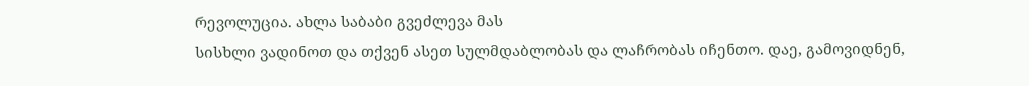რევოლუცია. ახლა საბაბი გვეძლევა მას
სისხლი ვადინოთ და თქვენ ასეთ სულმდაბლობას და ლაჩრობას იჩენთო. დაე, გამოვიდნენ,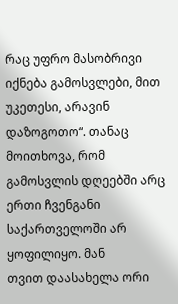რაც უფრო მასობრივი იქნება გამოსვლები, მით უკეთესი, არავინ დაზოგოთო“. თანაც
მოითხოვა, რომ გამოსვლის დღეებში არც ერთი ჩვენგანი საქართველოში არ ყოფილიყო. მან
თვით დაასახელა ორი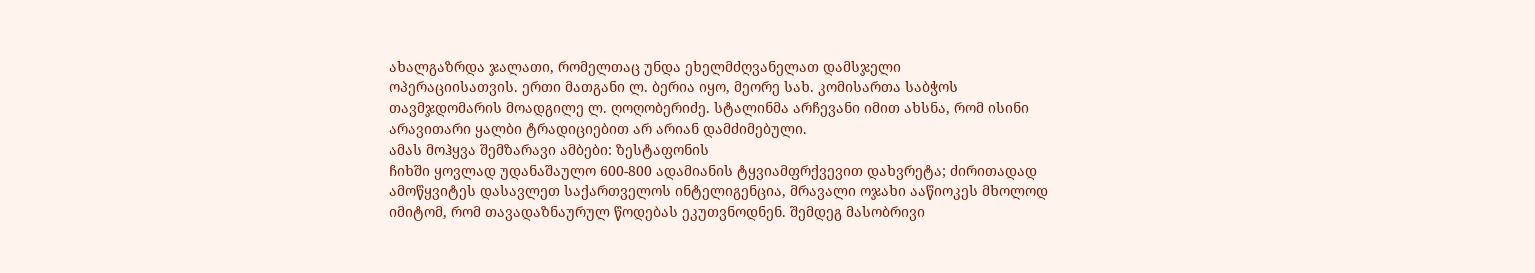ახალგაზრდა ჯალათი, რომელთაც უნდა ეხელმძღვანელათ დამსჯელი
ოპერაციისათვის. ერთი მათგანი ლ. ბერია იყო, მეორე სახ. კომისართა საბჭოს
თავმჯდომარის მოადგილე ლ. ღოღობერიძე. სტალინმა არჩევანი იმით ახსნა, რომ ისინი
არავითარი ყალბი ტრადიციებით არ არიან დამძიმებული.
ამას მოჰყვა შემზარავი ამბები: ზესტაფონის
ჩიხში ყოვლად უდანაშაულო 600-800 ადამიანის ტყვიამფრქვევით დახვრეტა; ძირითადად
ამოწყვიტეს დასავლეთ საქართველოს ინტელიგენცია, მრავალი ოჯახი ააწიოკეს მხოლოდ
იმიტომ, რომ თავადაზნაურულ წოდებას ეკუთვნოდნენ. შემდეგ მასობრივი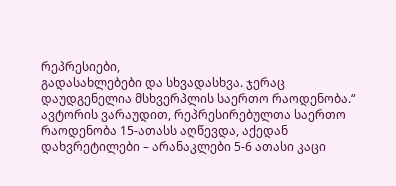რეპრესიები,
გადასახლებები და სხვადასხვა. ჯერაც დაუდგენელია მსხვერპლის საერთო რაოდენობა.“
ავტორის ვარაუდით, რეპრესირებულთა საერთო
რაოდენობა 15-ათასს აღწევდა, აქედან დახვრეტილები – არანაკლები 5-6 ათასი კაცი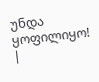უნდა ყოფილიყო!
|